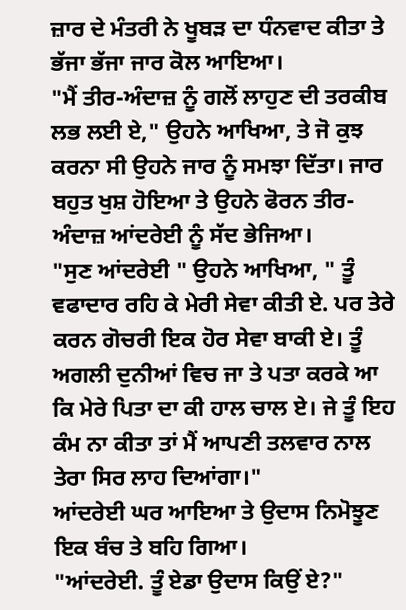ਜ਼ਾਰ ਦੇ ਮੰਤਰੀ ਨੇ ਖੂਬੜ ਦਾ ਧੰਨਵਾਦ ਕੀਤਾ ਤੇ ਭੱਜਾ ਭੱਜਾ ਜਾਰ ਕੋਲ ਆਇਆ।
"ਮੈਂ ਤੀਰ-ਅੰਦਾਜ਼ ਨੂੰ ਗਲੋਂ ਲਾਹੁਣ ਦੀ ਤਰਕੀਬ ਲਭ ਲਈ ਏ," ਉਹਨੇ ਆਖਿਆ, ਤੇ ਜੋ ਕੁਝ ਕਰਨਾ ਸੀ ਉਹਨੇ ਜਾਰ ਨੂੰ ਸਮਝਾ ਦਿੱਤਾ। ਜਾਰ ਬਹੁਤ ਖੁਸ਼ ਹੋਇਆ ਤੇ ਉਹਨੇ ਫੋਰਨ ਤੀਰ-ਅੰਦਾਜ਼ ਆਂਦਰੇਈ ਨੂੰ ਸੱਦ ਭੇਜਿਆ।
"ਸੁਣ ਆਂਦਰੇਈ " ਉਹਨੇ ਆਖਿਆ, " ਤੂੰ ਵਫਾਦਾਰ ਰਹਿ ਕੇ ਮੇਰੀ ਸੇਵਾ ਕੀਤੀ ਏ. ਪਰ ਤੇਰੇ ਕਰਨ ਗੋਚਰੀ ਇਕ ਹੋਰ ਸੇਵਾ ਬਾਕੀ ਏ। ਤੂੰ ਅਗਲੀ ਦੁਨੀਆਂ ਵਿਚ ਜਾ ਤੇ ਪਤਾ ਕਰਕੇ ਆ ਕਿ ਮੇਰੇ ਪਿਤਾ ਦਾ ਕੀ ਹਾਲ ਚਾਲ ਏ। ਜੇ ਤੂੰ ਇਹ ਕੰਮ ਨਾ ਕੀਤਾ ਤਾਂ ਮੈਂ ਆਪਣੀ ਤਲਵਾਰ ਨਾਲ ਤੇਰਾ ਸਿਰ ਲਾਹ ਦਿਆਂਗਾ।"
ਆਂਦਰੇਈ ਘਰ ਆਇਆ ਤੇ ਉਦਾਸ ਨਿਮੋਝੂਣ ਇਕ ਬੰਚ ਤੇ ਬਹਿ ਗਿਆ।
"ਆਂਦਰੇਈ. ਤੂੰ ਏਡਾ ਉਦਾਸ ਕਿਉਂ ਏ?"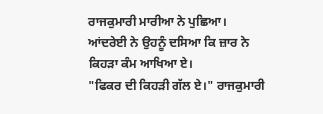ਰਾਜਕੁਮਾਰੀ ਮਾਰੀਆ ਨੇ ਪੁਛਿਆ।
ਆਂਦਰੇਈ ਨੇ ਉਹਨੂੰ ਦਸਿਆ ਕਿ ਜ਼ਾਰ ਨੇ ਕਿਹੜਾ ਕੰਮ ਆਖਿਆ ਏ।
"ਫਿਕਰ ਦੀ ਕਿਹੜੀ ਗੱਲ ਏ।" ਰਾਜਕੁਮਾਰੀ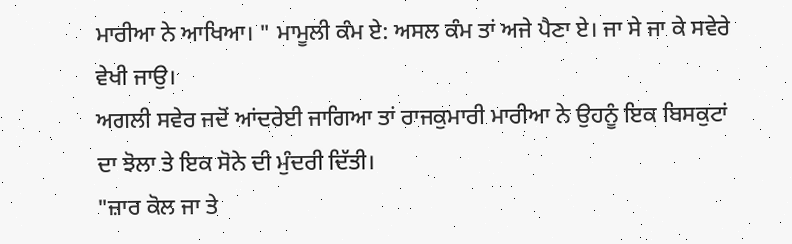ਮਾਰੀਆ ਨੇ ਆਖਿਆ। " ਮਾਮੂਲੀ ਕੰਮ ਏ: ਅਸਲ ਕੰਮ ਤਾਂ ਅਜੇ ਪੈਣਾ ਏ। ਜਾ ਸੇ ਜਾ ਕੇ ਸਵੇਰੇ ਵੇਖੀ ਜਾਉ।
ਅਗਲੀ ਸਵੇਰ ਜਦੋਂ ਆਂਦਰੇਈ ਜਾਗਿਆ ਤਾਂ ਰਾਜਕੁਮਾਰੀ ਮਾਰੀਆ ਨੇ ਉਹਨੂੰ ਇਕ ਬਿਸਕੁਟਾਂ ਦਾ ਝੋਲਾ ਤੇ ਇਕ ਸੋਨੇ ਦੀ ਮੁੰਦਰੀ ਦਿੱਤੀ।
"ਜ਼ਾਰ ਕੋਲ ਜਾ ਤੇ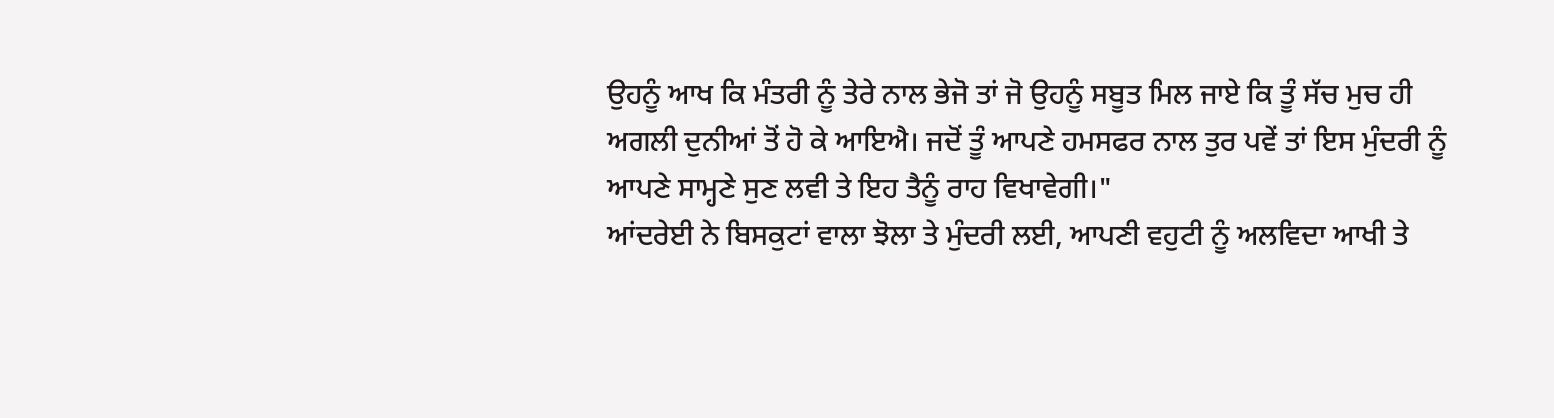ਉਹਨੂੰ ਆਖ ਕਿ ਮੰਤਰੀ ਨੂੰ ਤੇਰੇ ਨਾਲ ਭੇਜੋ ਤਾਂ ਜੋ ਉਹਨੂੰ ਸਬੂਤ ਮਿਲ ਜਾਏ ਕਿ ਤੂੰ ਸੱਚ ਮੁਚ ਹੀ ਅਗਲੀ ਦੁਨੀਆਂ ਤੋਂ ਹੋ ਕੇ ਆਇਐ। ਜਦੋਂ ਤੂੰ ਆਪਣੇ ਹਮਸਫਰ ਨਾਲ ਤੁਰ ਪਵੇਂ ਤਾਂ ਇਸ ਮੁੰਦਰੀ ਨੂੰ ਆਪਣੇ ਸਾਮ੍ਹਣੇ ਸੁਣ ਲਵੀ ਤੇ ਇਹ ਤੈਨੂੰ ਰਾਹ ਵਿਖਾਵੇਗੀ।"
ਆਂਦਰੇਈ ਨੇ ਬਿਸਕੁਟਾਂ ਵਾਲਾ ਝੋਲਾ ਤੇ ਮੁੰਦਰੀ ਲਈ, ਆਪਣੀ ਵਹੁਟੀ ਨੂੰ ਅਲਵਿਦਾ ਆਖੀ ਤੇ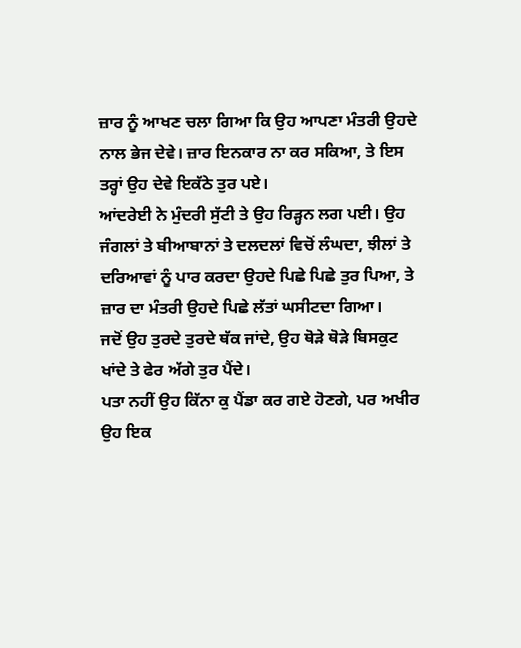ਜ਼ਾਰ ਨੂੰ ਆਖਣ ਚਲਾ ਗਿਆ ਕਿ ਉਹ ਆਪਣਾ ਮੰਤਰੀ ਉਹਦੇ ਨਾਲ ਭੇਜ ਦੇਵੇ। ਜ਼ਾਰ ਇਨਕਾਰ ਨਾ ਕਰ ਸਕਿਆ, ਤੇ ਇਸ ਤਰ੍ਹਾਂ ਉਹ ਦੇਵੇ ਇਕੱਠੇ ਤੁਰ ਪਏ।
ਆਂਦਰੇਈ ਨੇ ਮੁੰਦਰੀ ਸੁੱਟੀ ਤੇ ਉਹ ਰਿੜ੍ਹਨ ਲਗ ਪਈ। ਉਹ ਜੰਗਲਾਂ ਤੇ ਬੀਆਬਾਨਾਂ ਤੇ ਦਲਦਲਾਂ ਵਿਚੋਂ ਲੰਘਦਾ, ਝੀਲਾਂ ਤੇ ਦਰਿਆਵਾਂ ਨੂੰ ਪਾਰ ਕਰਦਾ ਉਹਦੇ ਪਿਛੇ ਪਿਛੇ ਤੁਰ ਪਿਆ, ਤੇ ਜ਼ਾਰ ਦਾ ਮੰਤਰੀ ਉਹਦੇ ਪਿਛੇ ਲੱਤਾਂ ਘਸੀਟਦਾ ਗਿਆ।
ਜਦੋਂ ਉਹ ਤੁਰਦੇ ਤੁਰਦੇ ਥੱਕ ਜਾਂਦੇ, ਉਹ ਥੋੜੇ ਥੋੜੇ ਬਿਸਕੁਟ ਖਾਂਦੇ ਤੇ ਫੇਰ ਅੱਗੇ ਤੁਰ ਪੈਂਦੇ।
ਪਤਾ ਨਹੀਂ ਉਹ ਕਿੱਨਾ ਕੁ ਪੈਂਡਾ ਕਰ ਗਏ ਹੋਣਗੇ, ਪਰ ਅਖੀਰ ਉਹ ਇਕ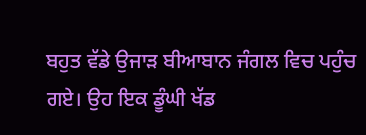ਬਹੁਤ ਵੱਡੇ ਉਜਾੜ ਬੀਆਬਾਨ ਜੰਗਲ ਵਿਚ ਪਹੁੰਚ ਗਏ। ਉਹ ਇਕ ਡੂੰਘੀ ਖੱਡ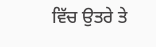ਵਿੱਚ ਉਤਰੇ ਤੇ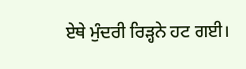ਏਥੇ ਮੁੰਦਰੀ ਰਿੜ੍ਹਨੇ ਹਟ ਗਈ।